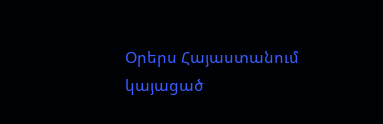Օրերս Հայաստանում կայացած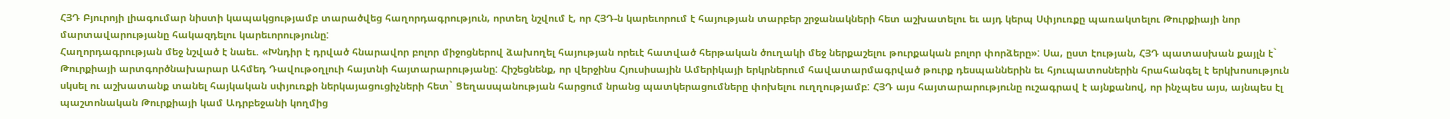ՀՅԴ Բյուրոյի լիագումար նիստի կապակցությամբ տարածվեց հաղորդագրություն, որտեղ նշվում է, որ ՀՅԴ-ն կարեւորում է հայության տարբեր շրջանակների հետ աշխատելու եւ այդ կերպ Սփյուռքը պառակտելու Թուրքիայի նոր մարտավարությանը հակազդելու կարեւորությունը:
Հաղորդագրության մեջ նշված է նաեւ. «Խնդիր է դրված հնարավոր բոլոր միջոցներով ձախողել հայության որեւէ հատված հերթական ծուղակի մեջ ներքաշելու թուրքական բոլոր փորձերը»: Սա, ըստ էության, ՀՅԴ պատասխան քայլն է` Թուրքիայի արտգործնախարար Ահմեդ Դավութօղլուի հայտնի հայտարարությանը: Հիշեցնենք, որ վերջինս Հյուսիսային Ամերիկայի երկրներում հավատարմագրված թուրք դեսպաններին եւ հյուպատոսներին հրահանգել է երկխոսություն սկսել ու աշխատանք տանել հայկական սփյուռքի ներկայացուցիչների հետ` Ցեղասպանության հարցում նրանց պատկերացումները փոխելու ուղղությամբ: ՀՅԴ այս հայտարարությունը ուշագրավ է այնքանով, որ ինչպես այս, այնպես էլ պաշտոնական Թուրքիայի կամ Ադրբեջանի կողմից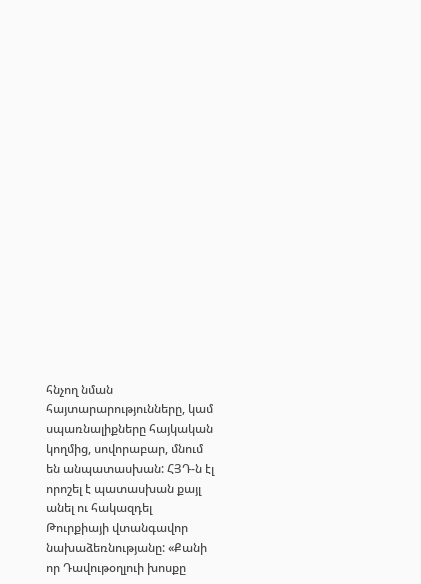հնչող նման հայտարարությունները, կամ սպառնալիքները հայկական կողմից, սովորաբար, մնում են անպատասխան: ՀՅԴ-ն էլ որոշել է պատասխան քայլ անել ու հակազդել Թուրքիայի վտանգավոր նախաձեռնությանը: «Քանի որ Դավութօղլուի խոսքը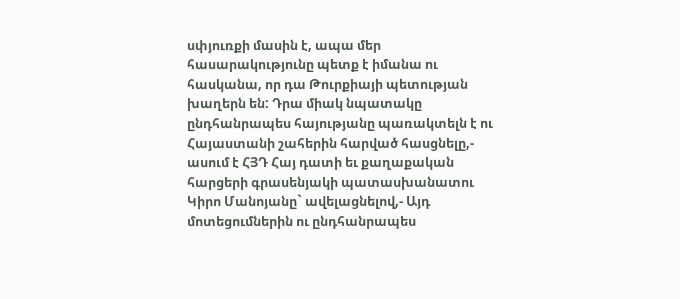սփյուռքի մասին է, ապա մեր հասարակությունը պետք է իմանա ու հասկանա, որ դա Թուրքիայի պետության խաղերն են: Դրա միակ նպատակը ընդհանրապես հայությանը պառակտելն է ու Հայաստանի շահերին հարված հասցնելը,- ասում է ՀՅԴ Հայ դատի եւ քաղաքական հարցերի գրասենյակի պատասխանատու Կիրո Մանոյանը` ավելացնելով,- Այդ մոտեցումներին ու ընդհանրապես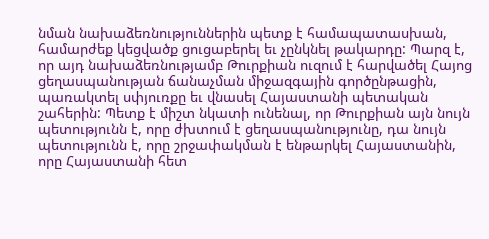նման նախաձեռնություններին պետք է համապատասխան, համարժեք կեցվածք ցուցաբերել եւ չընկնել թակարդը: Պարզ է, որ այդ նախաձեռնությամբ Թուրքիան ուզում է հարվածել Հայոց ցեղասպանության ճանաչման միջազգային գործընթացին, պառակտել սփյուռքը եւ վնասել Հայաստանի պետական շահերին: Պետք է միշտ նկատի ունենալ, որ Թուրքիան այն նույն պետությունն է, որը ժխտում է ցեղասպանությունը, դա նույն պետությունն է, որը շրջափակման է ենթարկել Հայաստանին, որը Հայաստանի հետ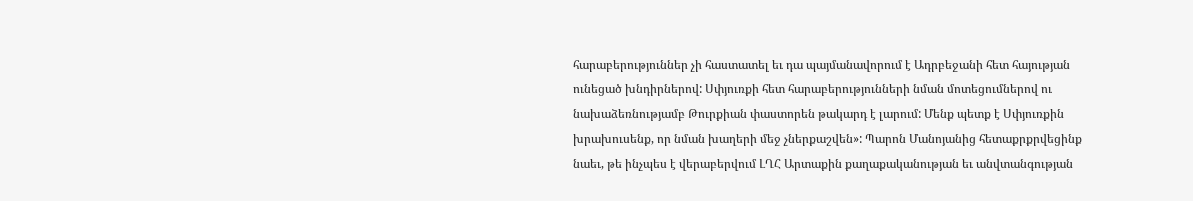հարաբերություններ չի հաստատել եւ դա պայմանավորում է Ադրբեջանի հետ հայության ունեցած խնդիրներով: Սփյուռքի հետ հարաբերությունների նման մոտեցումներով ու նախաձեռնությամբ Թուրքիան փաստորեն թակարդ է լարում: Մենք պետք է Սփյուռքին խրախուսենք, որ նման խաղերի մեջ չներքաշվեն»: Պարոն Մանոյանից հետաքրքրվեցինք նաեւ, թե ինչպես է վերաբերվում ԼՂՀ Արտաքին քաղաքականության եւ անվտանգության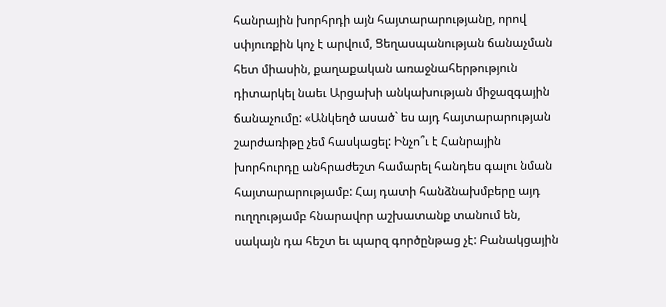հանրային խորհրդի այն հայտարարությանը, որով սփյուռքին կոչ է արվում, Ցեղասպանության ճանաչման հետ միասին, քաղաքական առաջնահերթություն դիտարկել նաեւ Արցախի անկախության միջազգային ճանաչումը: «Անկեղծ ասած` ես այդ հայտարարության շարժառիթը չեմ հասկացել: Ինչո՞ւ է Հանրային խորհուրդը անհրաժեշտ համարել հանդես գալու նման հայտարարությամբ: Հայ դատի հանձնախմբերը այդ ուղղությամբ հնարավոր աշխատանք տանում են, սակայն դա հեշտ եւ պարզ գործընթաց չէ: Բանակցային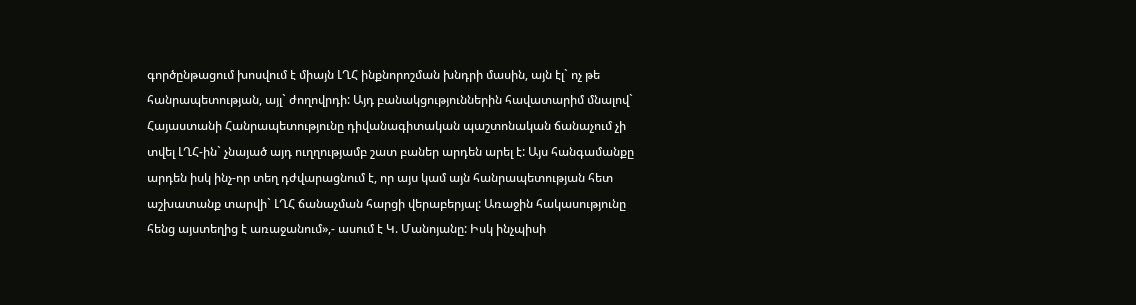գործընթացում խոսվում է միայն ԼՂՀ ինքնորոշման խնդրի մասին, այն էլ` ոչ թե հանրապետության, այլ` ժողովրդի: Այդ բանակցություններին հավատարիմ մնալով` Հայաստանի Հանրապետությունը դիվանագիտական պաշտոնական ճանաչում չի տվել ԼՂՀ-ին` չնայած այդ ուղղությամբ շատ բաներ արդեն արել է: Այս հանգամանքը արդեն իսկ ինչ-որ տեղ դժվարացնում է, որ այս կամ այն հանրապետության հետ աշխատանք տարվի` ԼՂՀ ճանաչման հարցի վերաբերյալ: Առաջին հակասությունը հենց այստեղից է առաջանում»,- ասում է Կ. Մանոյանը: Իսկ ինչպիսի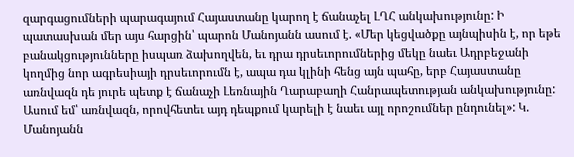զարգացումների պարագայում Հայաստանը կարող է ճանաչել ԼՂՀ անկախությունը: Ի պատասխան մեր այս հարցին՝ պարոն Մանոյանն ասում է. «Մեր կեցվածքը այնպիսին է, որ եթե բանակցությունները իսպառ ձախողվեն, եւ դրա դրսեւորումներից մեկը նաեւ Ադրբեջանի կողմից նոր ագրեսիայի դրսեւորումն է, ապա դա կլինի հենց այն պահը, երբ Հայաստանը առնվազն դե յուրե պետք է ճանաչի Լեռնային Ղարաբաղի Հանրապետության անկախությունը: Ասում եմ՝ առնվազն, որովհետեւ այդ դեպքում կարելի է նաեւ այլ որոշումներ ընդունել»: Կ. Մանոյանն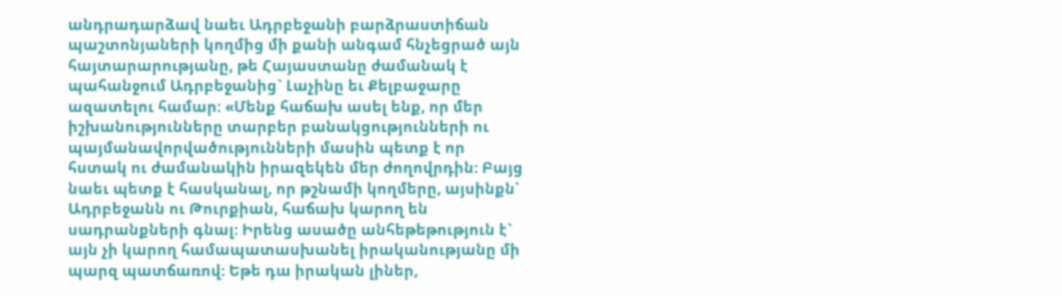անդրադարձավ նաեւ Ադրբեջանի բարձրաստիճան պաշտոնյաների կողմից մի քանի անգամ հնչեցրած այն հայտարարությանը, թե Հայաստանը ժամանակ է պահանջում Ադրբեջանից` Լաչինը եւ Քելբաջարը ազատելու համար: «Մենք հաճախ ասել ենք, որ մեր իշխանությունները տարբեր բանակցությունների ու պայմանավորվածությունների մասին պետք է որ հստակ ու ժամանակին իրազեկեն մեր ժողովրդին: Բայց նաեւ պետք է հասկանալ, որ թշնամի կողմերը, այսինքն՝ Ադրբեջանն ու Թուրքիան, հաճախ կարող են սադրանքների գնալ: Իրենց ասածը անհեթեթություն է` այն չի կարող համապատասխանել իրականությանը մի պարզ պատճառով: Եթե դա իրական լիներ,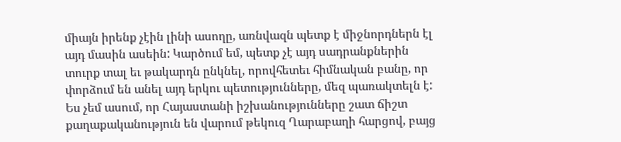միայն իրենք չէին լինի ասողը, առնվազն պետք է միջնորդներն էլ այդ մասին ասեին: Կարծում եմ, պետք չէ այդ սադրանքներին տուրք տալ եւ թակարդն ընկնել, որովհետեւ հիմնական բանը, որ փորձում են անել այդ երկու պետությունները, մեզ պառակտելն է: Ես չեմ ասում, որ Հայաստանի իշխանությունները շատ ճիշտ քաղաքականություն են վարում թեկուզ Ղարաբաղի հարցով, բայց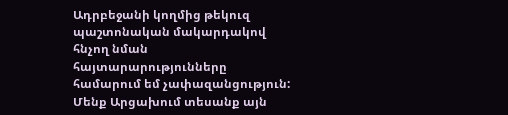Ադրբեջանի կողմից թեկուզ պաշտոնական մակարդակով հնչող նման հայտարարությունները համարում եմ չափազանցություն: Մենք Արցախում տեսանք այն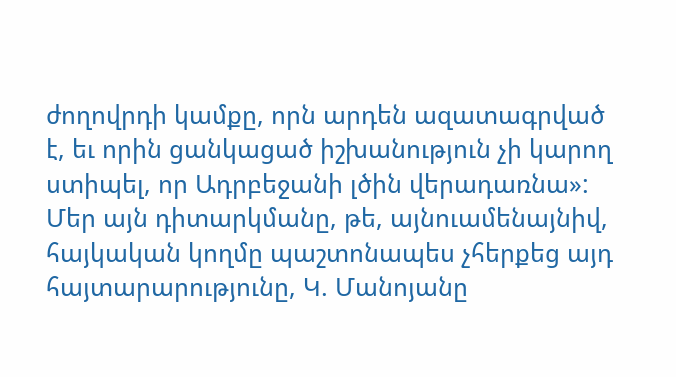ժողովրդի կամքը, որն արդեն ազատագրված է, եւ որին ցանկացած իշխանություն չի կարող ստիպել, որ Ադրբեջանի լծին վերադառնա»:
Մեր այն դիտարկմանը, թե, այնուամենայնիվ, հայկական կողմը պաշտոնապես չհերքեց այդ հայտարարությունը, Կ. Մանոյանը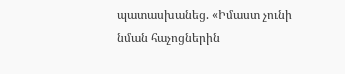պատասխանեց. «Իմաստ չունի նման հաչոցներին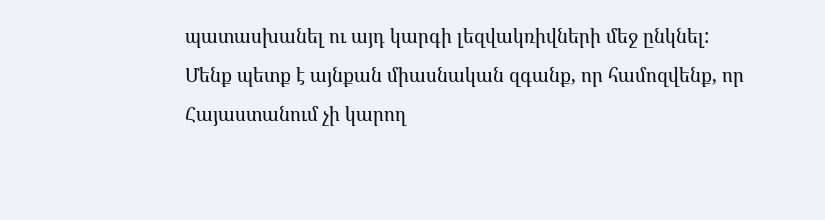պատասխանել ու այդ կարգի լեզվակռիվների մեջ ընկնել: Մենք պետք է այնքան միասնական զգանք, որ համոզվենք, որ Հայաստանում չի կարող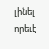լինել որեւէ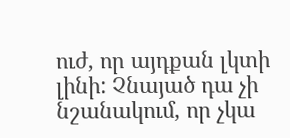ուժ, որ այդքան լկտի լինի: Չնայած դա չի նշանակում, որ չկա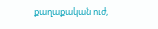քաղաքական ուժ,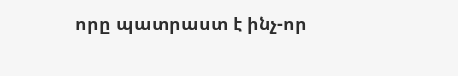որը պատրաստ է ինչ-որ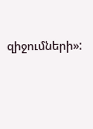զիջումների»: